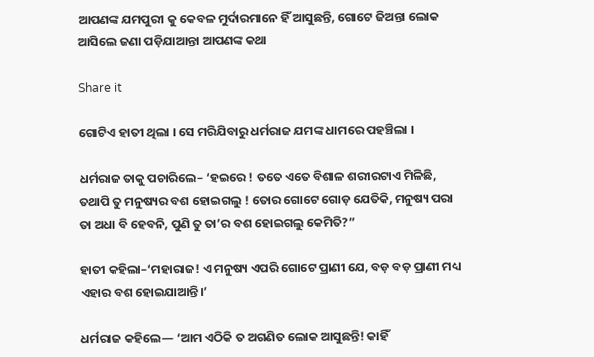ଆପଣଙ୍କ ଯମପୁରୀ କୁ କେବଳ ମୁର୍ଦାରମାନେ ହିଁ ଆସୁଛନ୍ତି, ଗୋଟେ ଜିଅନ୍ତା ଲୋକ ଆସିଲେ ଜଣା ପଡ଼ିଯାଆନ୍ତା ଆପଣଙ୍କ କଥା

Share it

ଗୋଟିଏ ହାତୀ ଥିଲା । ସେ ମରିଯିବାରୁ ଧର୍ମରାଜ ଯମଙ୍କ ଧାମରେ ପହଞ୍ଚିଲା ।

ଧର୍ମରାଜ ତାକୁ ପଚାରିଲେ– ‘ହଇରେ ! ତତେ ଏତେ ବିଶାଳ ଶରୀରଟାଏ ମିଳିଛି, ତଥାପି ତୁ ମନୁଷ୍ୟର ବଶ ହୋଇଗଲୁ ! ତୋର ଗୋଟେ ଗୋଡ଼ ଯେତିକି, ମନୁଷ୍ୟ ପରା ତା ଅଧା ବି ହେବନି, ପୁଣି ତୁ ତା’ର ବଶ ହୋଇଗଲୁ କେମିତି?”

ହାତୀ କହିଲା–‘ମହାରାଜ! ଏ ମନୁଷ୍ୟ ଏପରି ଗୋଟେ ପ୍ରାଣୀ ଯେ, ବଡ଼ ବଡ଼ ପ୍ରାଣୀ ମଧ୍ୟ ଏହାର ବଶ ହୋଇଯାଆନ୍ତି।’

ଧର୍ମରାଜ କହିଲେ— ‘ଆମ ଏଠିକି ତ ଅଗଣିତ ଲୋକ ଆସୁଛନ୍ତି! କାହିଁ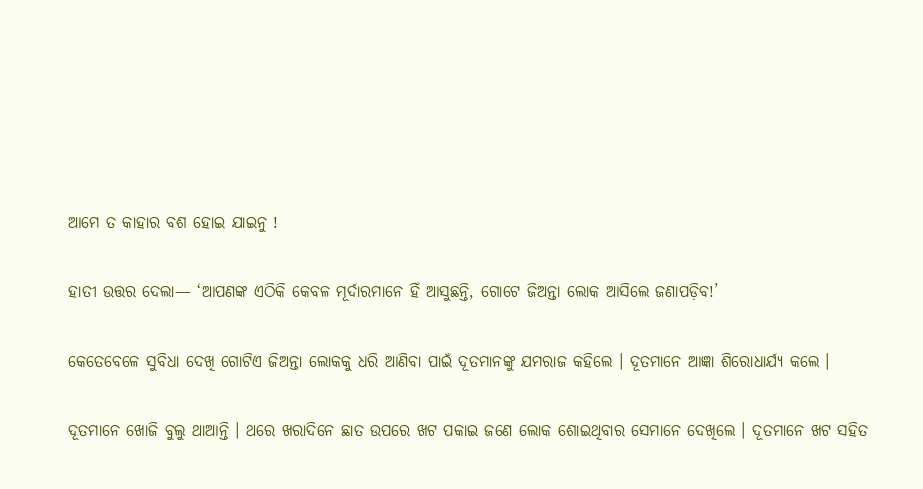ଆମେ ତ କାହାର ବଶ ହୋଇ ଯାଇନୁ !

ହାତୀ ଉତ୍ତର ଦେଲା— ‘ଆପଣଙ୍କ ଏଠିକି କେବଳ ମୂର୍ଦାରମାନେ ହିଁ ଆସୁଛନ୍ତି, ଗୋଟେ ଜିଅନ୍ତା ଲୋକ ଆସିଲେ ଜଣାପଡ଼ିବ!’

କେତେବେଳେ ସୁବିଧା ଦେଖି ଗୋଟିଏ ଜିଅନ୍ତା ଲୋକକୁ ଧରି ଆଣିବା ପାଇଁ ଦୂତମାନଙ୍କୁ ଯମରାଜ କହିଲେ । ଦୂତମାନେ ଆଜ୍ଞା ଶିରୋଧାର୍ଯ୍ୟ କଲେ ।

ଦୂତମାନେ ଖୋଜି ବୁଲୁ ଥାଆନ୍ତି । ଥରେ ଖରାଦିନେ ଛାତ ଉପରେ ଖଟ ପକାଇ ଜଣେ ଲୋକ ଶୋଇଥିବାର ସେମାନେ ଦେଖିଲେ । ଦୂତମାନେ ଖଟ ସହିତ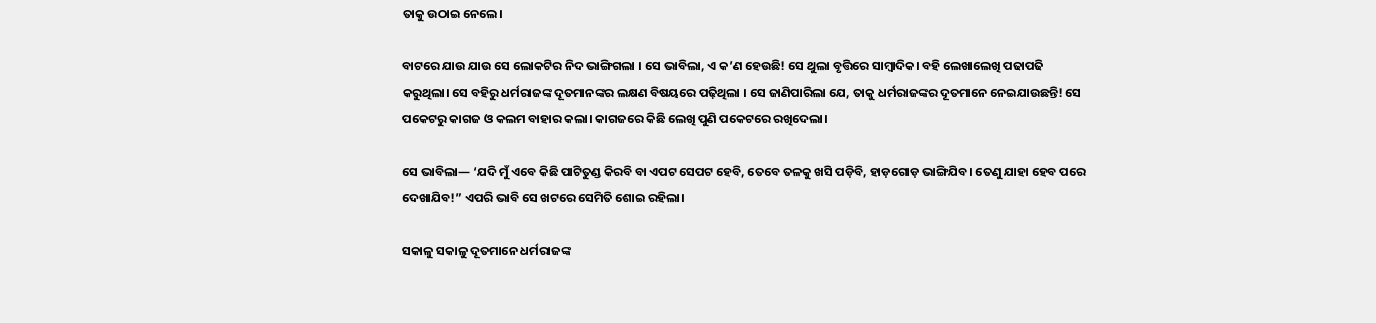ତାକୁ ଉଠାଇ ନେଲେ।

ବାଟରେ ଯାଉ ଯାଉ ସେ ଲୋକଟିର ନିଦ ଭାଙ୍ଗିଗଲା । ସେ ଭାବିଲା, ଏ କ’ଣ ହେଉଛି! ସେ ଥୁଲା ବୃତ୍ତିରେ ସାମ୍ବାଦିକ। ବହି ଲେଖାଲେଖି ପଢାପଢି କରୁଥିଲା। ସେ ବହିରୁ ଧର୍ମରାଜଙ୍କ ଦୂତମାନଙ୍କର ଲକ୍ଷଣ ବିଷୟରେ ପଢ଼ିଥିଲା । ସେ ଜାଣିପାରିଲା ଯେ, ତାକୁ ଧର୍ମରାଜଙ୍କର ଦୂତମାନେ ନେଇଯାଉଛନ୍ତି! ସେ ପକେଟରୁ କାଗଜ ଓ କଲମ ବାହାର କଲା। କାଗଜରେ କିଛି ଲେଖି ପୁଣି ପକେଟରେ ରଖିଦେଲା।

ସେ ଭାବିଲା— ‘ଯଦି ମୁଁ ଏବେ କିଛି ପାଟିତୁଣ୍ଡ କିରବି ବା ଏପଟ ସେପଟ ହେବି, ତେବେ ତଳକୁ ଖସି ପଡ଼ିବି, ହାଡ଼ଗୋଡ଼ ଭାଙ୍ଗିଯିବ। ତେଣୁ ଯାହା ହେବ ପରେ ଦେଖାଯିବ!” ଏପରି ଭାବି ସେ ଖଟରେ ସେମିତି ଶୋଇ ରହିଲା।

ସକାଳୁ ସକାଳୁ ଦୂତମାନେ ଧର୍ମରାଜଙ୍କ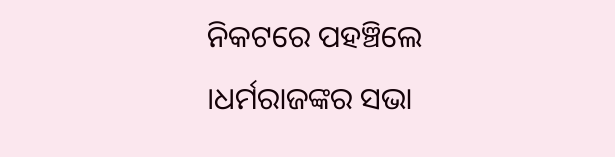ନିକଟରେ ପହଞ୍ଚିଲେ ।ଧର୍ମରାଜଙ୍କର ସଭା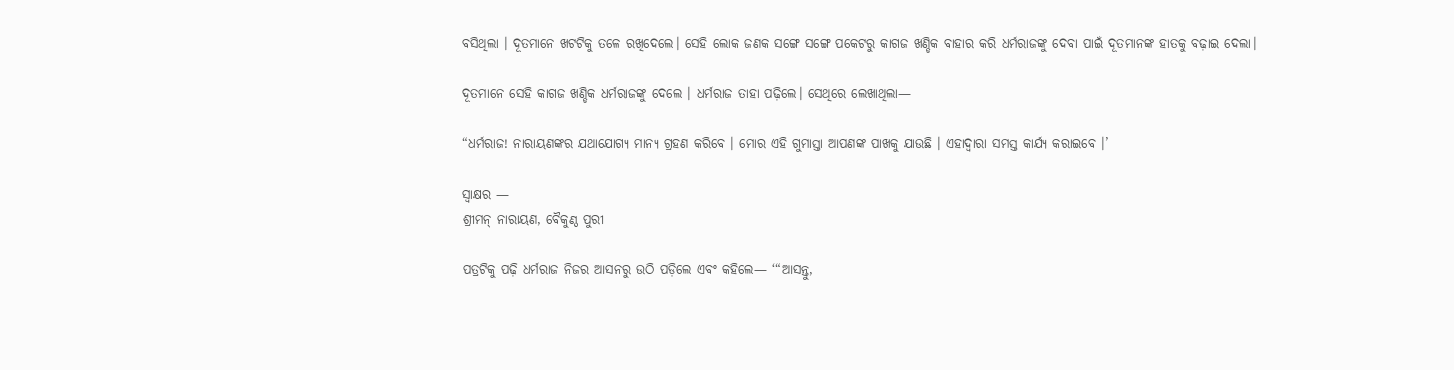ବସିଥିଲା । ଦୂତମାନେ ଖଟଟିକୁ ତଳେ ରଖିଦେଲେ। ସେହି ଲୋକ ଜଣକ ସଙ୍ଗେ ସଙ୍ଗେ ପକେଟରୁ କାଗଜ ଖଣ୍ଡିକ ବାହାର କରି ଧର୍ମରାଜଙ୍କୁ ଦେବା ପାଇଁ ଦୂତମାନଙ୍କ ହାତକୁ ବଢ଼ାଇ ଦେଲା।

ଦୂତମାନେ ସେହି କାଗଜ ଖଣ୍ଡିକ ଧର୍ମରାଜଙ୍କୁ ଦେଲେ । ଧର୍ମରାଜ ତାହା ପଢ଼ିଲେ। ସେଥିରେ ଲେଖାଥିଲା—

“ଧର୍ମରାଜ! ନାରାୟଣଙ୍କର ଯଥାଯୋଗ୍ୟ ମାନ୍ଯ ଗ୍ରହଣ କରିବେ । ମୋର ଏହି ଗୁମାସ୍ତା ଆପଣଙ୍କ ପାଖକୁ ଯାଉଛି । ଏହାଦ୍ବାରା ସମସ୍ତ କାର୍ଯ୍ଯ କରାଇବେ ।’

ସ୍ବାକ୍ଷର —
ଶ୍ରୀମନ୍ ନାରାୟଣ, ବୈକୁଣ୍ଠ ପୁରୀ

ପତ୍ରଟିକୁ ପଢ଼ି ଧର୍ମରାଜ ନିଜର ଆସନରୁ ଉଠି ପଡ଼ିଲେ ଏବଂ କହିଲେ— ‘“ଆସନ୍ତୁ,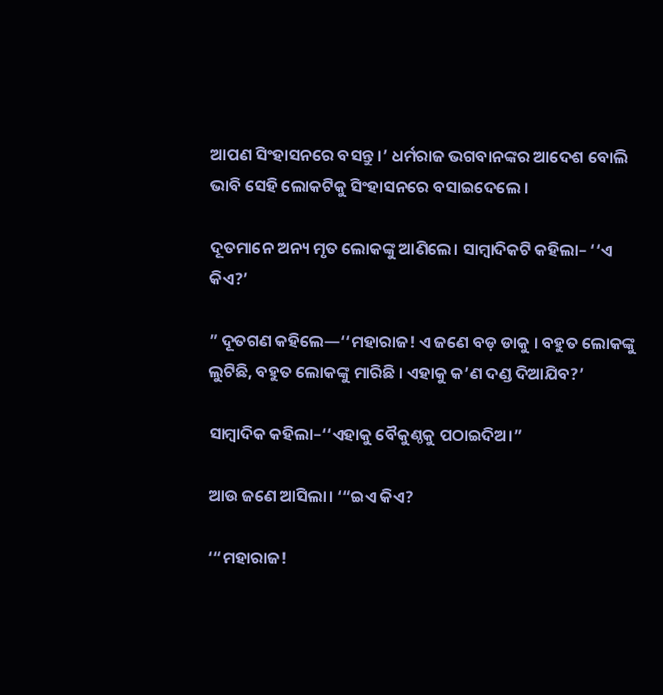ଆପଣ ସିଂହାସନରେ ବସନ୍ତୁ ।’ ଧର୍ମରାଜ ଭଗବାନଙ୍କର ଆଦେଶ ବୋଲି ଭାବି ସେହି ଲୋକଟିକୁ ସିଂହାସନରେ ବସାଇଦେଲେ ।

ଦୂତମାନେ ଅନ୍ୟ ମୃତ ଲୋକଙ୍କୁ ଆଣିଲେ। ସାମ୍ବାଦିକଟି କହିଲା– ‘‘ଏ କିଏ?’

” ଦୂତଗଣ କହିଲେ—‘‘ମହାରାଜ! ଏ ଜଣେ ବଡ଼ ଡାକୁ । ବହୁତ ଲୋକଙ୍କୁ ଲୁଟିଛି, ବହୁତ ଲୋକଙ୍କୁ ମାରିଛି । ଏହାକୁ କ’ଣ ଦଣ୍ଡ ଦିଆଯିବ?’

ସାମ୍ବାଦିକ କହିଲା–‘‘ଏହାକୁ ବୈକୁଣ୍ଠକୁ ପଠାଇଦିଅ।”

ଆଉ ଜଣେ ଆସିଲା। ‘“ଇଏ କିଏ?

‘“ମହାରାଜ!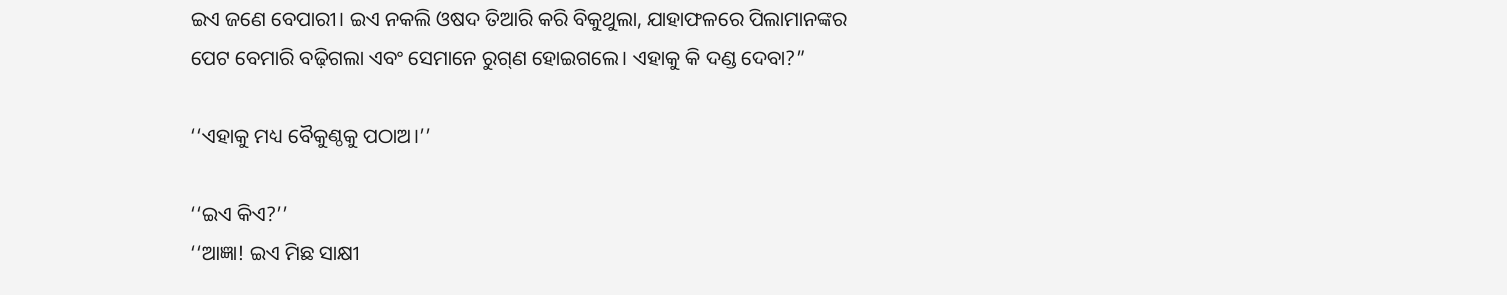ଇଏ ଜଣେ ବେପାରୀ। ଇଏ ନକଲି ଓଷଦ ତିଆରି କରି ବିକୁଥୁଲା, ଯାହାଫଳରେ ପିଲାମାନଙ୍କର ପେଟ ବେମାରି ବଢ଼ିଗଲା ଏବଂ ସେମାନେ ରୁଗ୍‌ଣ ହୋଇଗଲେ। ଏହାକୁ କି ଦଣ୍ଡ ଦେବା?”

‘‘ଏହାକୁ ମଧ୍ୟ ବୈକୁଣ୍ଠକୁ ପଠାଅ।’’

‘‘ଇଏ କିଏ?’’
‘‘ଆଜ୍ଞା! ଇଏ ମିଛ ସାକ୍ଷୀ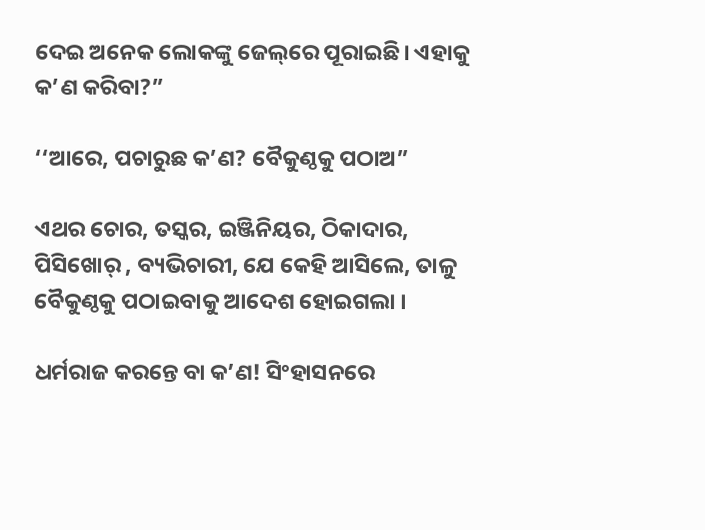ଦେଇ ଅନେକ ଲୋକଙ୍କୁ ଜେଲ୍‌ରେ ପୂରାଇଛି। ଏହାକୁ କ’ଣ କରିବା?”

‘‘ଆରେ, ପଚାରୁଛ କ’ଣ? ବୈକୁଣ୍ଠକୁ ପଠାଅ”

ଏଥର ଚୋର, ତସ୍କର, ଇଞ୍ଜିନିୟର, ଠିକାଦାର, ପିସିଖୋର୍ , ବ୍ୟଭିଚାରୀ, ଯେ କେହି ଆସିଲେ, ତାଳୁ ବୈକୁଣ୍ଠକୁ ପଠାଇବାକୁ ଆଦେଶ ହୋଇଗଲା ।

ଧର୍ମରାଜ କରନ୍ତେ ବା କ’ଣ! ସିଂହାସନରେ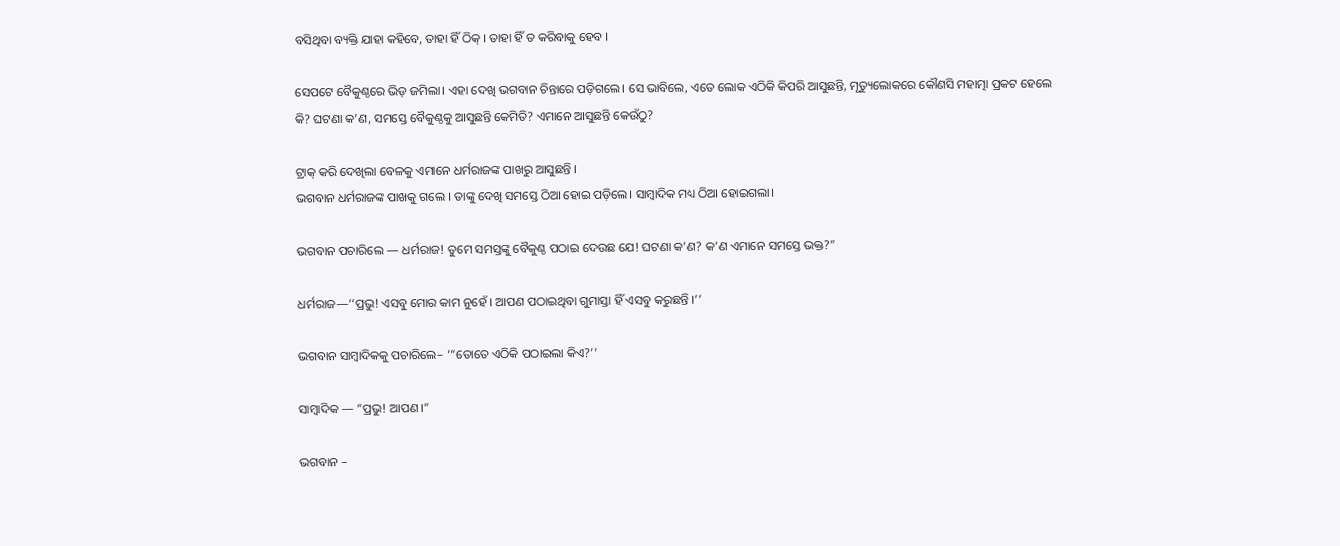ବସିଥିବା ବ୍ୟକ୍ତି ଯାହା କହିବେ, ତାହା ହିଁ ଠିକ୍ । ତାହା ହିଁ ତ କରିବାକୁ ହେବ ।

ସେପଟେ ବୈକୁଣ୍ଠରେ ଭିଡ଼ ଜମିଲା। ଏହା ଦେଖି ଭଗବାନ ଚିନ୍ତାରେ ପଡ଼ିଗଲେ। ସେ ଭାବିଲେ, ଏତେ ଲୋକ ଏଠିକି କିପରି ଆସୁଛନ୍ତି, ମୃତ୍ୟୁଲୋକରେ କୌଣସି ମହାତ୍ମା ପ୍ରକଟ ହେଲେ କି? ଘଟଣା କ’ଣ, ସମସ୍ତେ ବୈକୁଣ୍ଠକୁ ଆସୁଛନ୍ତି କେମିତି? ଏମାନେ ଆସୁଛନ୍ତି କେଉଁଠୁ?

ଟ୍ରାକ୍ କରି ଦେଖିଲା ବେଳକୁ ଏମାନେ ଧର୍ମରାଜଙ୍କ ପାଖରୁ ଆସୁଛନ୍ତି ।
ଭଗବାନ ଧର୍ମରାଜଙ୍କ ପାଖକୁ ଗଲେ । ତାଙ୍କୁ ଦେଖି ସମସ୍ତେ ଠିଆ ହୋଇ ପଡ଼ିଲେ। ସାମ୍ବାଦିକ ମଧ୍ୟ ଠିଆ ହୋଇଗଲା।

ଭଗବାନ ପଚାରିଲେ — ଧର୍ମରାଜ! ତୁମେ ସମସ୍ତଙ୍କୁ ବୈକୁଣ୍ଠ ପଠାଇ ଦେଉଛ ଯେ! ଘଟଣା କ’ଣ? କ’ଣ ଏମାନେ ସମସ୍ତେ ଭକ୍ତ?”

ଧର୍ମରାଜ—‘‘ପ୍ରଭୁ! ଏସବୁ ମୋର କାମ ନୁହେଁ । ଆପଣ ପଠାଇଥିବା ଗୁମାସ୍ତା ହିଁ ଏସବୁ କରୁଛନ୍ତି ।’’

ଭଗବାନ ସାମ୍ବାଦିକକୁ ପଚାରିଲେ– ‘“ତୋତେ ଏଠିକି ପଠାଇଲା କିଏ?’’

ସାମ୍ବାଦିକ — “ପ୍ରଭୁ! ଆପଣ।”

ଭଗବାନ –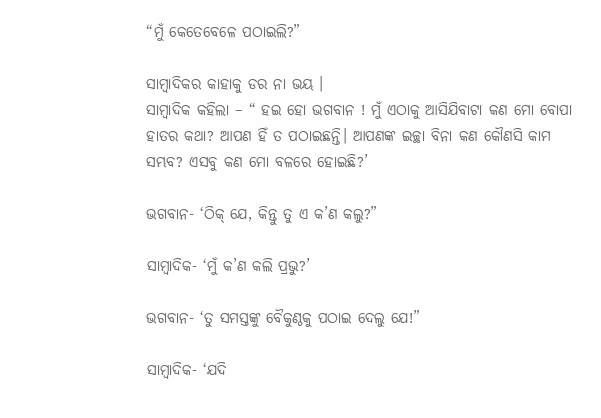“ମୁଁ କେତେବେଳେ ପଠାଇଲି?”

ସାମ୍ବାଦିକର କାହାକୁ ଡର ନା ଭୟ ।
ସାମ୍ବାଦିକ କହିଲା – “ ହଇ ହୋ ଭଗବାନ ! ମୁଁ ଏଠାକୁ ଆସିଯିବାଟା କଣ ମୋ ବୋପା ହାତର କଥା? ଆପଣ ହିଁ ତ ପଠାଇଛନ୍ତି। ଆପଣଙ୍କ ଇଚ୍ଛା ବିନା କଣ କୌଣସି କାମ ସମ୍ଭବ? ଏସବୁ କଣ ମୋ ବଳରେ ହୋଇଛି?’

ଭଗବାନ- ‘ଠିକ୍ ଯେ, କିନ୍ତୁ ତୁ ଏ କ’ଣ କଲୁ?”

ସାମ୍ବାଦିକ- ‘ମୁଁ କ’ଣ କଲି ପ୍ରଭୁ?’

ଭଗବାନ- ‘ତୁ ସମସ୍ତଙ୍କୁ ବୈକୁଣ୍ଠକୁ ପଠାଇ ଦେଲୁ ଯେ!”

ସାମ୍ବାଦିକ- ‘ଯଦି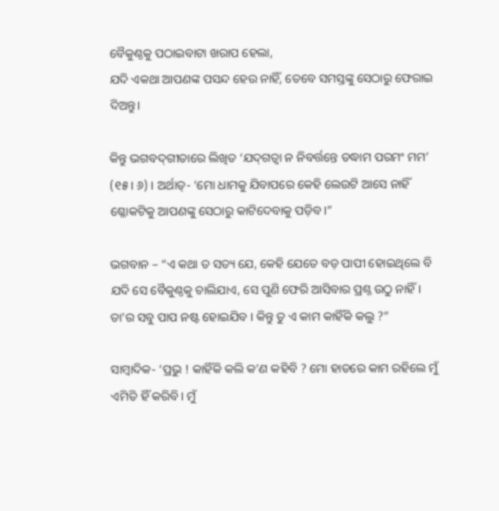ବୈକୁଣ୍ଠକୁ ପଠାଇବାଟା ଖରାପ ହେଲା,
ଯଦି ଏକଥା ଆପଣଙ୍କ ପସନ୍ଦ ହେଉ ନାହିଁ, ତେବେ ସମସ୍ତଙ୍କୁ ସେଠାରୁ ଫେରାଇ ଦିଅନ୍ତୁ।

କିନ୍ତୁ ଭଗବଦ୍‌ଗୀତାରେ ଲିଖିତ ‘ଯଦ୍‌ଗତ୍ବା ନ ନିବର୍ତ୍ତନ୍ତେ ତଦ୍ଧାମ ପରମଂ ମମ’ (୧୫। ୬) । ଅର୍ଥାତ୍- ‘ମୋ ଧାମକୁ ଯିବାପରେ କେହି ଲେଉଟି ଆସେ ନାହିଁ ଶ୍ଳୋକଟିକୁ ଆପଣଙ୍କୁ ସେଠାରୁ କାଟିଦେବାକୁ ପଡ଼ିବ।”

ଭଗବାନ – “ଏ କଥା ତ ସତ୍ୟ ଯେ, କେହି ଯେତେ ବଡ଼ ପାପୀ ହୋଇଥିଲେ ବି ଯଦି ସେ ବୈକୁଣ୍ଠକୁ ଚାଲିଯାଏ, ସେ ପୁଣି ଫେରି ଆସିବାର ପ୍ରଶ୍ନ ଉଠୁ ନାହିଁ । ତା’ର ସବୁ ପାପ ନଷ୍ଟ ହୋଇଯିବ । କିନ୍ତୁ ତୁ ଏ କାମ କାହିଁକି କଲୁ ?”

ସାମ୍ବାଦିକ- ‘ପ୍ରଭୁ ! କାହିଁକି କଲି କ’ଣ କହିବି ? ମୋ ହାତରେ କାମ ରହିଲେ ମୁଁ ଏମିତି ହିଁ କରିବି। ମୁଁ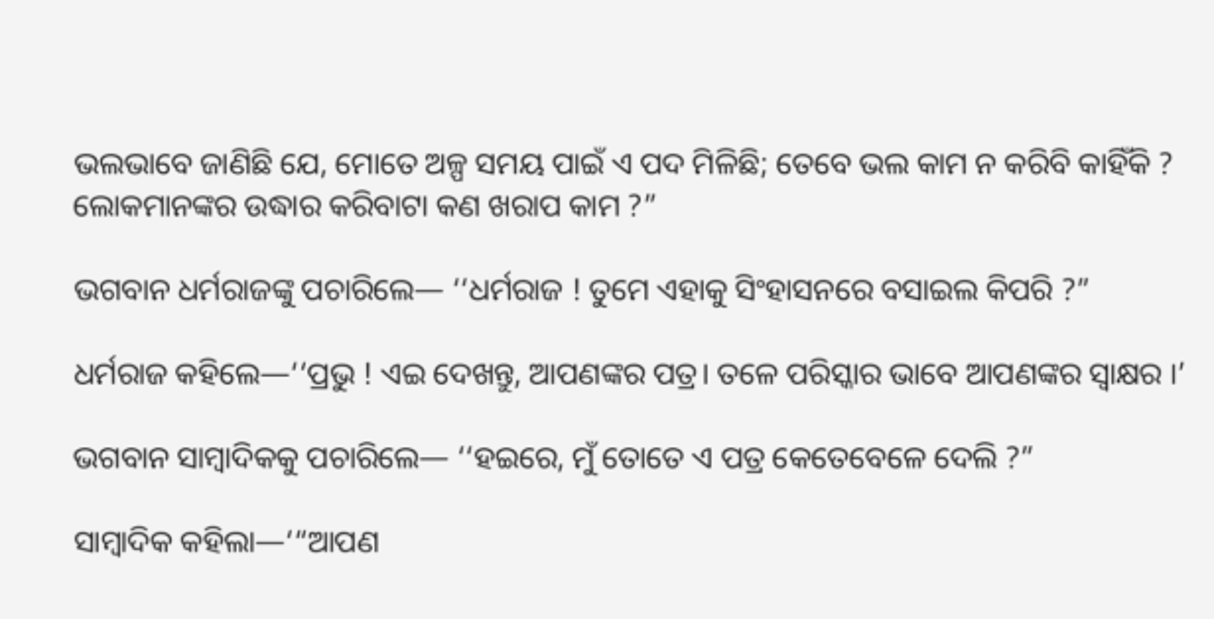ଭଲଭାବେ ଜାଣିଛି ଯେ, ମୋତେ ଅଳ୍ପ ସମୟ ପାଇଁ ଏ ପଦ ମିଳିଛି; ତେବେ ଭଲ କାମ ନ କରିବି କାହିଁକି ? ଲୋକମାନଙ୍କର ଉଦ୍ଧାର କରିବାଟା କଣ ଖରାପ କାମ ?”

ଭଗବାନ ଧର୍ମରାଜଙ୍କୁ ପଚାରିଲେ— ‘‘ଧର୍ମରାଜ ! ତୁମେ ଏହାକୁ ସିଂହାସନରେ ବସାଇଲ କିପରି ?”

ଧର୍ମରାଜ କହିଲେ—‘‘ପ୍ରଭୁ ! ଏଇ ଦେଖନ୍ତୁ, ଆପଣଙ୍କର ପତ୍ର। ତଳେ ପରିସ୍କାର ଭାବେ ଆପଣଙ୍କର ସ୍ବାକ୍ଷର ।’

ଭଗବାନ ସାମ୍ବାଦିକକୁ ପଚାରିଲେ— ‘‘ହଇରେ, ମୁଁ ତୋତେ ଏ ପତ୍ର କେତେବେଳେ ଦେଲି ?”

ସାମ୍ବାଦିକ କହିଲା—‘“ଆପଣ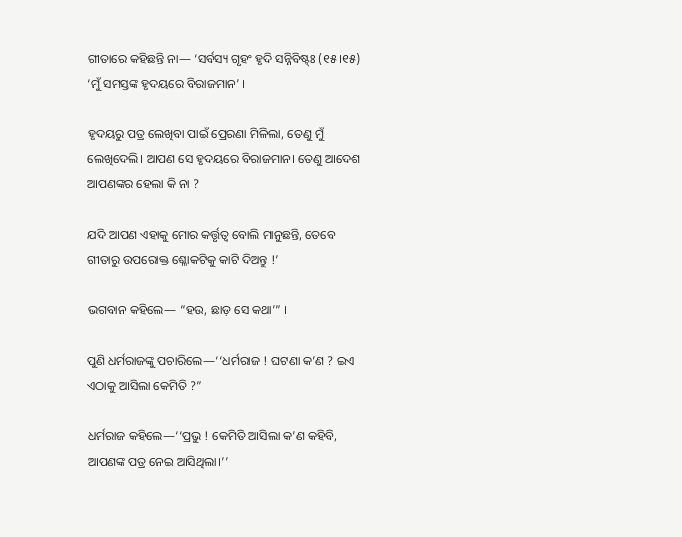ଗୀତାରେ କହିଛନ୍ତି ନା— ‘ସର୍ବସ୍ୟ ଗୃହଂ ହୃଦି ସନ୍ନିବିଷ୍ଟ୍ଃ (୧୫।୧୫) ‘ମୁଁ ସମସ୍ତଙ୍କ ହୃଦୟରେ ବିରାଜମାନ’ ।

ହୃଦୟରୁ ପତ୍ର ଲେଖିବା ପାଇଁ ପ୍ରେରଣା ମିଳିଲା, ତେଣୁ ମୁଁ ଲେଖିଦେଲି। ଆପଣ ସେ ହୃଦୟରେ ବିରାଜମାନ। ତେଣୁ ଆଦେଶ ଆପଣଙ୍କର ହେଲା କି ନା ?

ଯଦି ଆପଣ ଏହାକୁ ମୋର କର୍ତ୍ତୃତ୍ଵ ବୋଲି ମାନୁଛନ୍ତି, ତେବେ ଗୀତାରୁ ଉପରୋକ୍ତ ଶ୍ଳୋକଟିକୁ କାଟି ଦିଅନ୍ତୁ !’

ଭଗବାନ କହିଲେ— “ହଉ, ଛାଡ଼ ସେ କଥା’” ।

ପୁଣି ଧର୍ମରାଜଙ୍କୁ ପଚାରିଲେ—‘‘ଧର୍ମରାଜ ! ଘଟଣା କ’ଣ ? ଇଏ ଏଠାକୁ ଆସିଲା କେମିତି ?”

ଧର୍ମରାଜ କହିଲେ—‘‘ପ୍ରଭୁ ! କେମିତି ଆସିଲା କ’ଣ କହିବି, ଆପଣଙ୍କ ପତ୍ର ନେଇ ଆସିଥିଲା।’’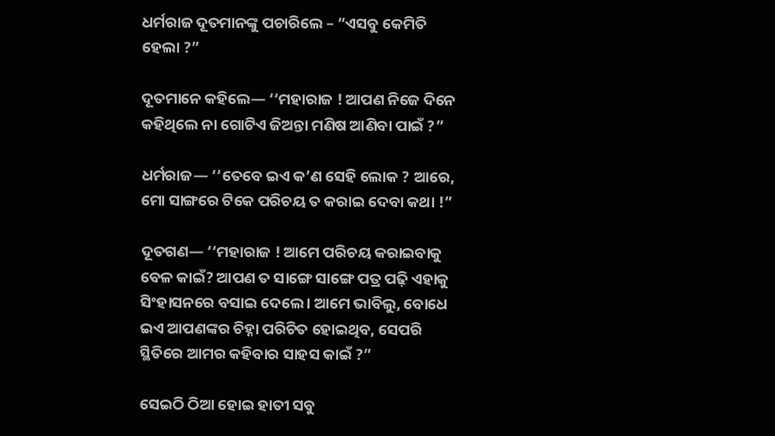ଧର୍ମରାଜ ଦୂତମାନଙ୍କୁ ପଚାରିଲେ – “ଏସବୁ କେମିତି ହେଲା ?”

ଦୂତମାନେ କହିଲେ— ‘‘ମହାରାଜ ! ଆପଣ ନିଜେ ଦିନେ କହିଥିଲେ ନା ଗୋଟିଏ ଜିଅନ୍ତା ମଣିଷ ଆଣିବା ପାଇଁ ?”

ଧର୍ମରାଜ— ‘‘ତେବେ ଇଏ କ’ଣ ସେହି ଲୋକ ? ଆରେ, ମୋ ସାଙ୍ଗରେ ଟିକେ ପରିଚୟ ତ କରାଇ ଦେବା କଥା !”

ଦୂତଗଣ— ‘‘ମହାରାଜ ! ଆମେ ପରିଚୟ କରାଇବାକୁ ବେଳ କାଇଁ? ଆପଣ ତ ସାଙ୍ଗେ ସାଙ୍ଗେ ପତ୍ର ପଢ଼ି ଏହାକୁ ସିଂହାସନରେ ବସାଇ ଦେଲେ। ଆମେ ଭାବିଲୁ, ବୋଧେ ଇଏ ଆପଣଙ୍କର ଚିହ୍ନା ପରିଚିତ ହୋଇଥିବ, ସେପରି ସ୍ଥିତିରେ ଆମର କହିବାର ସାହସ କାଇଁ ?”

ସେଇଠି ଠିଆ ହୋଇ ହାତୀ ସବୁ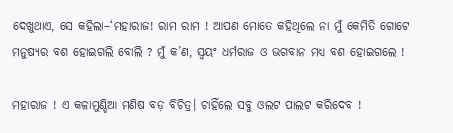ଦେଖୁଥାଏ, ସେ କହିଲା–‘ମହାରାଜ! ରାମ ରାମ ! ଆପଣ ମୋତେ କହିଥିଲେ ନା ମୁଁ କେମିତି ଗୋଟେ ମନୁଷ୍ୟର ବଶ ହୋଇଗଲି ବୋଲି ? ମୁଁ କ’ଣ, ସ୍ଵୟଂ ଧର୍ମରାଜ ଓ ଭଗବାନ ମଧ୍ୟ ବଶ ହୋଇଗଲେ !

ମହାରାଜ ! ଏ କଳାମୁଣ୍ଡିଆ ମଣିଷ ବଡ଼ ବିଚିତ୍ର। ଚାହିଁଲେ ସବୁ ଓଲଟ ପାଲଟ କରିଦେବ !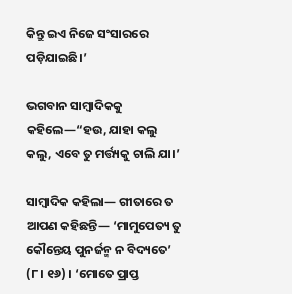କିନ୍ତୁ ଇଏ ନିଜେ ସଂସାରରେ ପଡ଼ିଯାଇଛି।’

ଭଗବାନ ସାମ୍ବାଦିକକୁ କହିଲେ—“ହଉ, ଯାହା କଲୁ କଲୁ, ଏବେ ତୁ ମର୍ତ୍ତ୍ୟକୁ ଚାଲି ଯା।’

ସାମ୍ବାଦିକ କହିଲା— ଗୀତାରେ ତ ଆପଣ କହିଛନ୍ତି— ‘ମାମୁପେତ୍ୟ ତୁ କୌନ୍ତେୟ ପୁନର୍ଜନ୍ମ ନ ବିଦ୍ୟତେ’ (୮। ୧୬) । ‘ମୋତେ ପ୍ରାପ୍ତ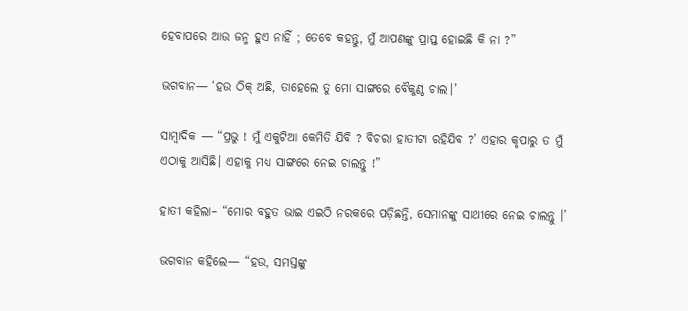ହେବାପରେ ଆଉ ଜନ୍ମ ହୁଏ ନାହିଁ ; ତେବେ କ‌ହନ୍ତୁ, ମୁଁ ଆପଣଙ୍କୁ ପ୍ରାପ୍ତ ହୋଇଛି କି ନା ?”

ଭଗବାନ— ‘ହଉ ଠିକ୍ ଅଛି, ତାହେଲେ ତୁ ମୋ ସାଙ୍ଗରେ ବୈକୁଣ୍ଠ ଚାଲ।’

ସାମ୍ବାଦିକ — “ପ୍ରଭୁ ! ମୁଁ ଏକୁଟିଆ କେମିତି ଯିବି ? ବିଚରା ହାତୀଟା ରହିଯିବ ?’ ଏହାର କୃପାରୁ ତ ମୁଁ ଏଠାକୁ ଆସିଛି। ଏହାକୁ ମଧ୍ୟ ସାଙ୍ଗରେ ନେଇ ଚାଲନ୍ତୁ !”

ହାତୀ କହିଲା– “ମୋର ବହୁତ ଭାଇ ଏଇଠି ନରକରେ ପଡ଼ିଛନ୍ତି, ସେମାନଙ୍କୁ ସାଥୀରେ ନେଇ ଚାଲନ୍ତୁ ।’

ଭଗବାନ କହିଲେ— “ହଉ, ସମସ୍ତଙ୍କୁ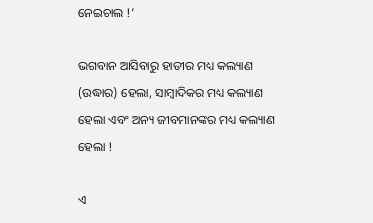ନେଇଚାଲ !’

ଭଗବାନ ଆସିବାରୁ ହାତୀର ମଧ୍ୟ କଲ୍ୟାଣ (ଉଦ୍ଧାର) ହେଲା, ସାମ୍ବାଦିକର ମଧ୍ୟ କଲ୍ୟାଣ ହେଲା ଏବଂ ଅନ୍ୟ ଜୀବମାନଙ୍କର ମଧ୍ୟ କଲ୍ୟାଣ ହେଲା !

ଏ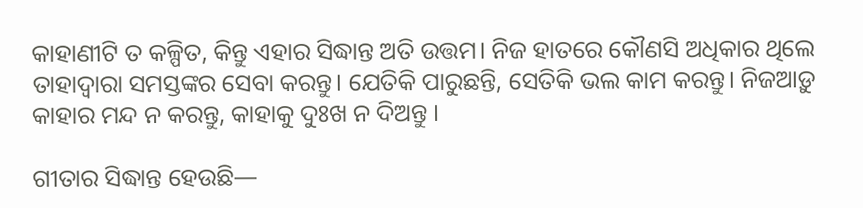କାହାଣୀଟି ତ କଳ୍ପିତ, କିନ୍ତୁ ଏହାର ସିଦ୍ଧାନ୍ତ ଅତି ଉତ୍ତମ। ନିଜ ହାତରେ କୌଣସି ଅଧିକାର ଥିଲେ ତାହାଦ୍ଵାରା ସମସ୍ତଙ୍କର ସେବା କରନ୍ତୁ। ଯେତିକି ପାରୁଛନ୍ତି, ସେତିକି ଭଲ କାମ କରନ୍ତୁ। ନିଜଆଡ଼ୁ କାହାର ମନ୍ଦ ନ କରନ୍ତୁ, କାହାକୁ ଦୁଃଖ ନ ଦିଅନ୍ତୁ ।

ଗୀତାର ସିଦ୍ଧାନ୍ତ ହେଉଛି—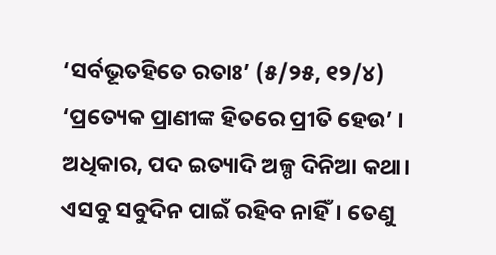‘ସର୍ବଭୂତହିତେ ରତାଃ’ (୫/୨୫, ୧୨/୪) ‘ପ୍ରତ୍ୟେକ ପ୍ରାଣୀଙ୍କ ହିତରେ ପ୍ରୀତି ହେଉ’ । ଅଧିକାର, ପଦ ଇତ୍ୟାଦି ଅଳ୍ପ ଦିନିଆ କଥା। ଏସବୁ ସବୁଦିନ ପାଇଁ ରହିବ ନାହିଁ। ତେଣୁ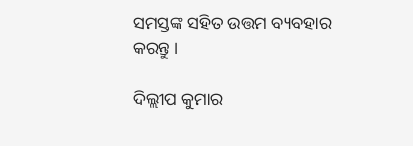ସମସ୍ତଙ୍କ ସହିତ ଉତ୍ତମ ବ୍ୟବହାର କରନ୍ତୁ ।

ଦିଲ୍ଲୀପ କୁମାର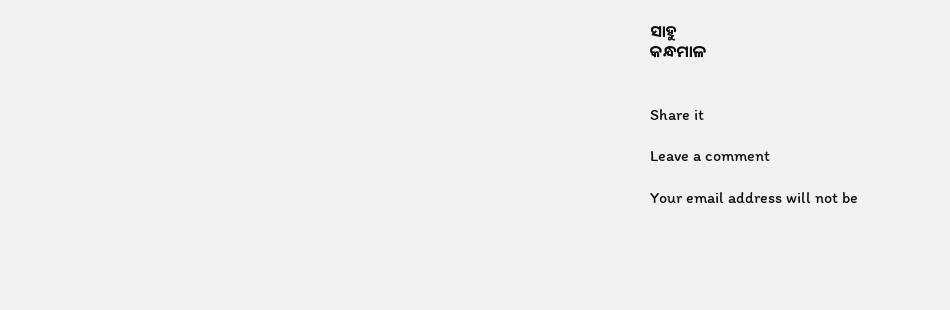ସାହୁ
କନ୍ଧମାଳ


Share it

Leave a comment

Your email address will not be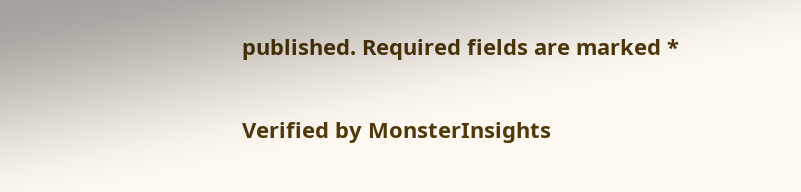published. Required fields are marked *

Verified by MonsterInsights